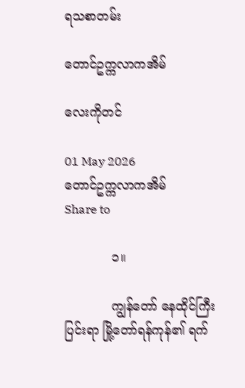ရသစာတမ်း

တောင်ဥက္ကလာကအိမ်

လေးကိုတင်

01 May 2026
တောင်ဥက္ကလာကအိမ်
Share to

            ၁။

            ကျွန်တော် နေထိုင်ကြီးပြင်းရာ မြို့တော်ရန်ကုန်၏ ရက်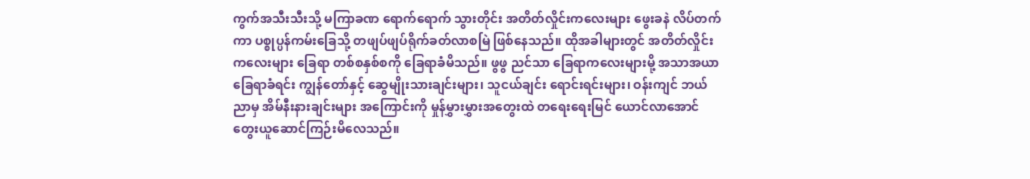ကွက်အသီးသီးသို့ မကြာခဏ ရောက်ရောက် သွားတိုင်း အတိတ်လှိုင်းကလေးများ ဖွေးခနဲ လိပ်တက်ကာ ပစ္စုပ္ပန်ကမ်းခြေသို့ တဖျပ်ဖျပ်ရိုက်ခတ်လာစမြဲ ဖြစ်နေသည်။ ထိုအခါများတွင် အတိတ်လှိုင်းကလေးများ ခြေရာ တစ်စနှစ်စကို ခြေရာခံမိသည်။ ဖွဖွ ညင်သာ ခြေရာကလေးများမို့ အသာအယာခြေရာခံရင်း ကျွန်တော်နှင့် ဆွေမျိုးသားချင်းများ၊ သူငယ်ချင်း ရောင်းရင်းများ၊ ဝန်းကျင် ဘယ်ညာမှ အိမ်နီးနားချင်းများ အကြောင်းကို မှုန်မွှားမွှားအတွေးထဲ တရေးရေးမြင် ယောင်လာအောင် တွေးယူဆောင်ကြဉ်းမိလေသည်။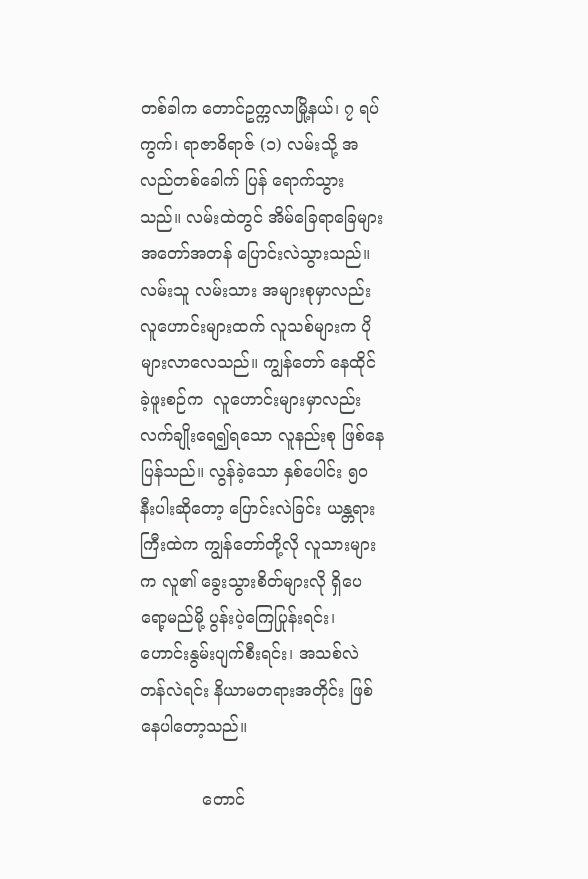တစ်ခါက တောင်ဥက္ကလာမြို့နယ်၊ ၇ ရပ်ကွက်၊ ရာဇာဓိရာဇ် (၁) လမ်းသို့ အလည်တစ်ခေါက် ပြန် ရောက်သွားသည်။ လမ်းထဲတွင် အိမ်ခြေရာခြေများ အတော်အတန် ပြောင်းလဲသွားသည်။  လမ်းသူ လမ်းသား အများစုမှာလည်း လူဟောင်းများထက် လူသစ်များက ပိုများလာလေသည်။ ကျွန်တော် နေထိုင်ခဲ့ဖူးစဉ်က  လူဟောင်းများမှာလည်း လက်ချိုးရေ၍ရသော လူနည်းစု ဖြစ်နေပြန်သည်။ လွန်ခဲ့သော နှစ်ပေါင်း ၅ဝ နီးပါးဆိုတော့ ပြောင်းလဲခြင်း ယန္တရားကြီးထဲက ကျွန်တော်တို့လို လူသားများက လူ၏ ခွေးသွားစိတ်များလို ရှိပေရော့မည်မို့ ပွန်းပဲ့ကြေပြုန်းရင်း၊ ဟောင်းနွမ်းပျက်စီးရင်း၊ အသစ်လဲ တန်လဲရင်း နိယာမတရားအတိုင်း ဖြစ်နေပါတော့သည်။

            တောင်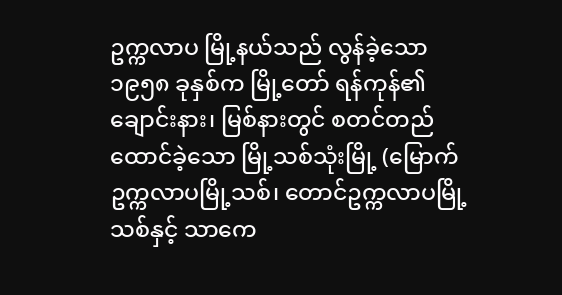ဥက္ကလာပ မြို့နယ်သည် လွန်ခဲ့သော ၁၉၅၈ ခုနှစ်က မြို့တော် ရန်ကုန်၏ ချောင်းနား၊ မြစ်နားတွင် စတင်တည်ထောင်ခဲ့သော မြို့သစ်သုံးမြို့ (မြောက်ဥက္ကလာပမြို့သစ်၊ တောင်ဥက္ကလာပမြို့သစ်နှင့် သာကေ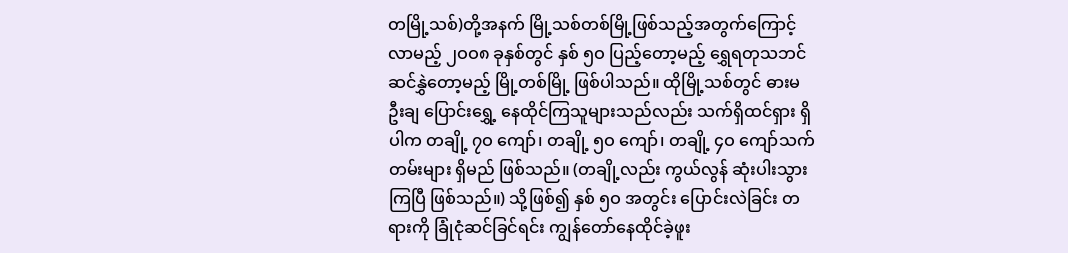တမြို့သစ်)တို့အနက် မြို့သစ်တစ်မြို့ဖြစ်သည့်အတွက်ကြောင့် လာမည့် ၂ဝဝ၈ ခုနှစ်တွင် နှစ် ၅ဝ ပြည့်တော့မည့် ရွှေရတုသဘင် ဆင်နွှဲတော့မည့် မြို့တစ်မြို့ ဖြစ်ပါသည်။ ထိုမြို့သစ်တွင် ဓားမ ဦးချ ပြောင်းရွှေ့ နေထိုင်ကြသူများသည်လည်း သက်ရှိထင်ရှား ရှိပါက တချို့ ၇ဝ ကျော်၊ တချို့ ၅ဝ ကျော်၊ တချို့ ၄ဝ ကျော်သက်တမ်းများ ရှိမည် ဖြစ်သည်။ (တချို့လည်း ကွယ်လွန် ဆုံးပါးသွားကြပြီ ဖြစ်သည်။) သို့ဖြစ်၍ နှစ် ၅ဝ အတွင်း ပြောင်းလဲခြင်း တရားကို ခြုံငုံဆင်ခြင်ရင်း ကျွန်တော်နေထိုင်ခဲ့ဖူး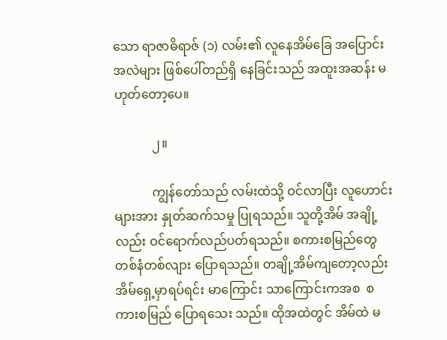သော ရာဇာဓိရာဇ် (၁) လမ်း၏ လူနေအိမ်ခြေ အပြောင်းအလဲများ ဖြစ်ပေါ်တည်ရှိ နေခြင်းသည် အထူးအဆန်း မဟုတ်တော့ပေ။

            ၂။

            ကျွန်တော်သည် လမ်းထဲသို့ ဝင်လာပြီး လူဟောင်းများအား နှုတ်ဆက်သမှု ပြုရသည်။ သူတို့အိမ် အချို့လည်း ဝင်ရောက်လည်ပတ်ရသည်။ စကားစမြည်တွေ တစ်နံတစ်လျား ပြောရသည်။ တချို့အိမ်ကျတော့လည်း အိမ်ရှေ့မှာရပ်ရင်း မာကြောင်း သာကြောင်းကအစ  စကားစမြည် ပြောရသေး သည်။ ထိုအထဲတွင် အိမ်ထဲ မ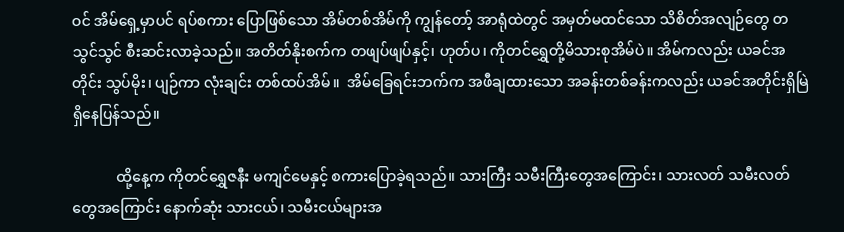ဝင် အိမ်ရှေ့မှာပင် ရပ်စကား ပြောဖြစ်သော အိမ်တစ်အိမ်ကို ကျွန်တော့် အာရုံထဲတွင် အမှတ်မထင်သော သိစိတ်အလျဉ်တွေ တသွင်သွင် စီးဆင်းလာခဲ့သည်။ အတိတ်နိုးစက်က တဖျပ်ဖျပ်နှင့်၊ ဟုတ်ပ၊ ကိုတင်ရွှေတို့မိသားစုအိမ်ပဲ။ အိမ်ကလည်း ယခင်အတိုင်း သွပ်မိုး၊ ပျဉ်ကာ လုံးချင်း တစ်ထပ်အိမ်။  အိမ်ခြေရင်းဘက်က အဖီချထားသော အခန်းတစ်ခန်းကလည်း ယခင်အတိုင်းရှိမြဲ ရှိနေပြန်သည်။

            ထို့နေ့က ကိုတင်ရွှေဇနီး မကျင်မေနှင့် စကားပြောခဲ့ရသည်။ သားကြီး သမီးကြီးတွေအကြောင်း၊ သားလတ် သမီးလတ်တွေအကြောင်း နောက်ဆုံး သားငယ်၊ သမီးငယ်များအ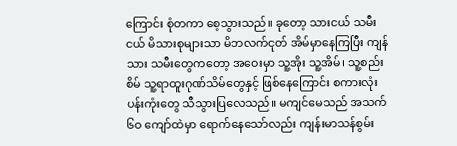ကြောင်း စုံတကာ စေ့သွားသည်။ ခုတော့ သားငယ် သမီးငယ် မိသားစုများသာ မိဘလက်ငုတ် အိမ်မှာနေကြပြီး ကျန်သား သမီးတွေကတော့ အဝေးမှာ သူ့အိုး သူ့အိမ်၊ သူ့စည်းစိမ် သူ့ရာထူးဂုဏ်သိမ်တွေနှင့် ဖြစ်နေကြောင်း စကားလုံး ပန်းကုံးတွေ သီသွားပြလေသည်။ မကျင်မေသည် အသက် ၆ဝ ကျော်ထဲမှာ ရောက်နေသော်လည်း ကျန်းမာသန်စွမ်း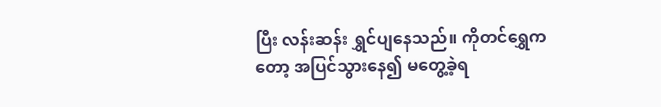ပြီး လန်းဆန်း ရွှင်ပျနေသည်။ ကိုတင်ရွှေကတော့ အပြင်သွားနေ၍ မတွေ့ခဲ့ရ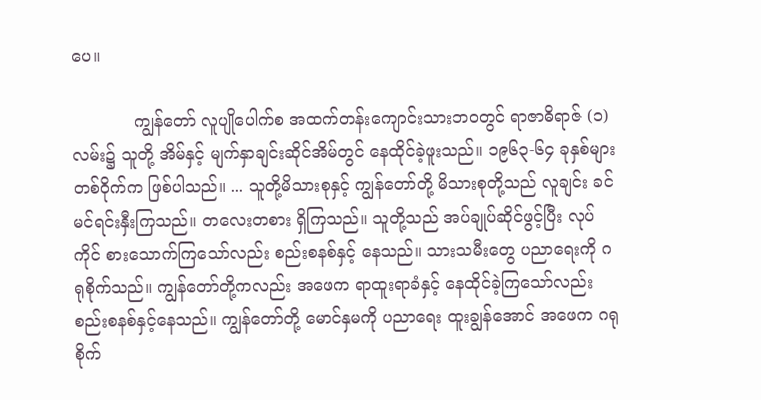ပေ။

            ကျွန်တော် လူပျိုပေါက်စ အထက်တန်းကျောင်းသားဘဝတွင် ရာဇာဓိရာဇ် (၁) လမ်း၌ သူတို့ အိမ်နှင့် မျက်နှာချင်းဆိုင်အိမ်တွင် နေထိုင်ခဲ့ဖူးသည်။ ၁၉၆၃-၆၄ ခုနှစ်များတစ်ဝိုက်က ဖြစ်ပါသည်။ ... သူတို့မိသားစုနှင့် ကျွန်တော်တို့ မိသားစုတို့သည် လူချင်း ခင်မင်ရင်းနှီးကြသည်။ တလေးတစား ရှိကြသည်။ သူတို့သည် အပ်ချုပ်ဆိုင်ဖွင့်ပြီး လုပ်ကိုင် စားသောက်ကြသော်လည်း စည်းစနစ်နှင့် နေသည်။ သားသမီးတွေ ပညာရေးကို ဂရုစိုက်သည်။ ကျွန်တော်တို့ကလည်း အဖေက ရာထူးရာခံနှင့် နေထိုင်ခဲ့ကြသော်လည်း စည်းစနစ်နှင့်နေသည်။ ကျွန်တော်တို့ မောင်နှမကို ပညာရေး ထူးချွန်အောင် အဖေက ဂရုစိုက်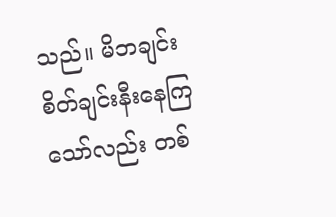သည်။ မိဘချင်း စိတ်ချင်းနီးနေကြသော်လည်း တစ်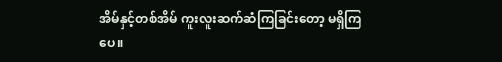အိမ်နှင့်တစ်အိမ် ကူးလူးဆက်ဆံကြခြင်းတော့ မရှိကြပေ။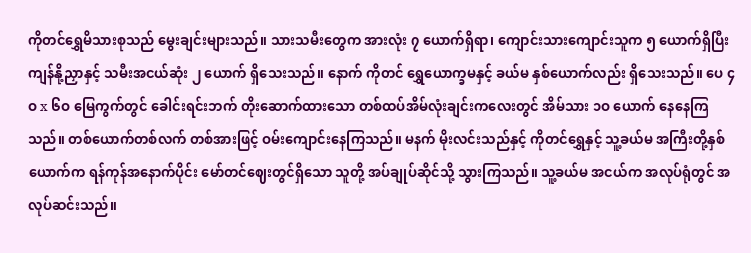ကိုတင်ရွှေမိသားစုသည် မွေးချင်းများသည်။ သားသမီးတွေက အားလုံး ၇ ယောက်ရှိရာ၊ ကျောင်းသားကျောင်းသူက ၅ ယောက်ရှိပြီး ကျန်နို့ညှာနှင့် သမီးအငယ်ဆုံး ၂ ယောက် ရှိသေးသည်။ နောက် ကိုတင် ရွှေယောက္ခမနှင့် ခယ်မ နှစ်ယောက်လည်း ရှိသေးသည်။ ပေ ၄ဝ x ၆ဝ မြေကွက်တွင် ခေါင်းရင်းဘက် တိုးဆောက်ထားသော တစ်ထပ်အိမ်လုံးချင်းကလေးတွင် အိမ်သား ၁ဝ ယောက် နေနေကြသည်။ တစ်ယောက်တစ်လက် တစ်အားဖြင့် ဝမ်းကျောင်းနေကြသည်။ မနက် မိုးလင်းသည်နှင့် ကိုတင်ရွှေနှင့် သူ့ခယ်မ အကြီးတို့နှစ်ယောက်က ရန်ကုန်အနောက်ပိုင်း မော်တင်ဈေးတွင်ရှိသော သူတို့ အပ်ချုပ်ဆိုင်သို့ သွားကြသည်။ သူ့ခယ်မ အငယ်က အလုပ်ရုံတွင် အလုပ်ဆင်းသည်။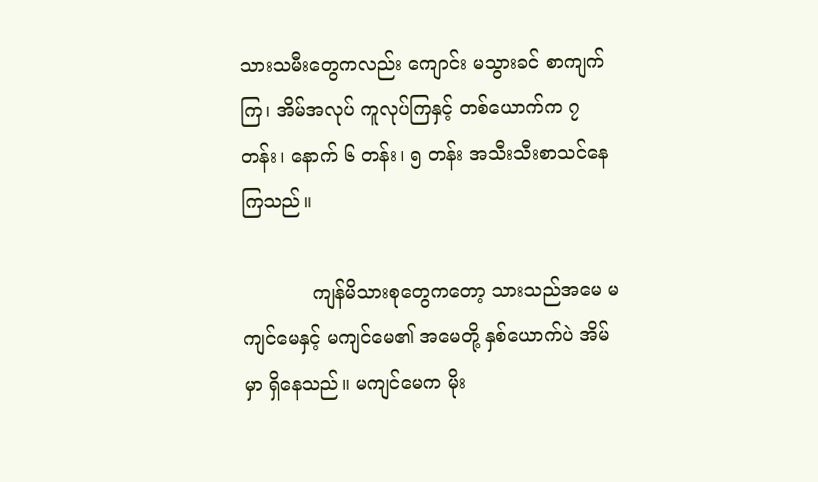သားသမီးတွေကလည်း ကျောင်း မသွားခင် စာကျက်ကြ၊ အိမ်အလုပ် ကူလုပ်ကြနှင့် တစ်ယောက်က ၇ တန်း၊ နောက် ၆ တန်း၊ ၅ တန်း အသီးသီးစာသင်နေကြသည်။

            ကျန်မိသားစုတွေကတော့ သားသည်အမေ မကျင်မေနှင့် မကျင်မေ၏ အမေတို့ နှစ်ယောက်ပဲ အိမ်မှာ ရှိနေသည်။ မကျင်မေက မိုး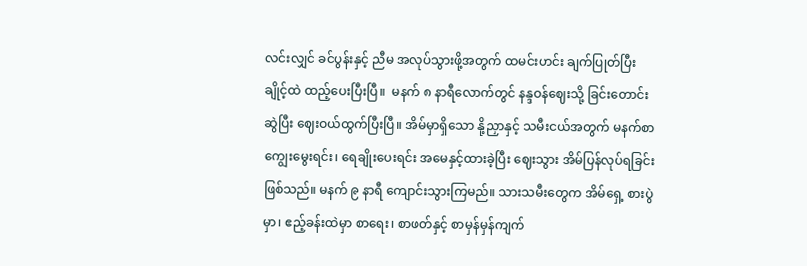လင်းလျှင် ခင်ပွန်းနှင့် ညီမ အလုပ်သွားဖို့အတွက် ထမင်းဟင်း ချက်ပြုတ်ပြီး ချိုင့်ထဲ ထည့်ပေးပြီးပြီ။  မနက် ၈ နာရီလောက်တွင် နန္ဒဝန်ဈေးသို့ ခြင်းတောင်း ဆွဲပြီး ဈေးဝယ်ထွက်ပြီးပြီ။ အိမ်မှာရှိသော နို့ညှာနှင့် သမီးငယ်အတွက် မနက်စာ ကျွေးမွေးရင်း၊ ရေချိုးပေးရင်း အမေနှင့်ထားခဲ့ပြီး ဈေးသွား အိမ်ပြန်လုပ်ရခြင်း ဖြစ်သည်။ မနက် ၉ နာရီ ကျောင်းသွားကြမည်။ သားသမီးတွေက အိမ်ရှေ့ စားပွဲမှာ၊ ဧည့်ခန်းထဲမှာ စာရေး၊ စာဖတ်နှင့် စာမှန်မှန်ကျက်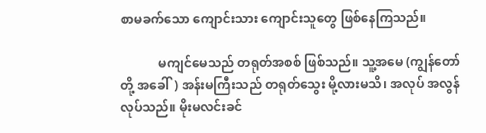စာမခက်သော ကျောင်းသား ကျောင်းသူတွေ ဖြစ်နေကြသည်။

            မကျင်မေသည် တရုတ်အစစ် ဖြစ်သည်။ သူ့အမေ (ကျွန်တော်တို့ အခေါ်) အန်းမကြီးသည် တရုတ်သွေး မို့လားမသိ၊ အလုပ် အလွန်လုပ်သည်။ မိုးမလင်းခင်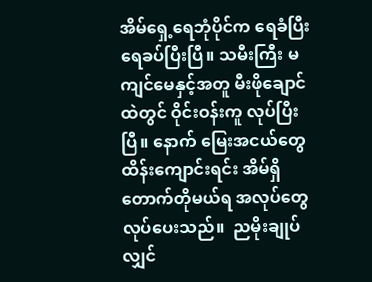အိမ်ရှေ့ရေဘုံပိုင်က ရေခံပြီး ရေခပ်ပြီးပြီ။ သမီးကြီး မကျင်မေနှင့်အတူ မီးဖိုချောင်ထဲတွင် ဝိုင်းဝန်းကူ လုပ်ပြီးပြီ။ နောက် မြေးအငယ်တွေ ထိန်းကျောင်းရင်း အိမ်ရှိ တောက်တိုမယ်ရ အလုပ်တွေ လုပ်ပေးသည်။  ညမိုးချုပ်လျှင်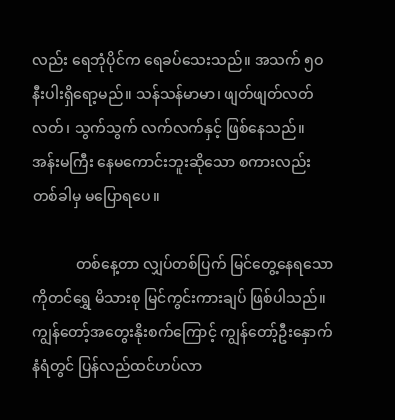လည်း ရေဘုံပိုင်က ရေခပ်သေးသည်။ အသက် ၅ဝ နီးပါးရှိရော့မည်။ သန်သန်မာမာ၊ ဖျတ်ဖျတ်လတ်လတ်၊ သွက်သွက် လက်လက်နှင့် ဖြစ်နေသည်။ အန်းမကြီး နေမကောင်းဘူးဆိုသော စကားလည်း တစ်ခါမှ မပြောရပေ။

            တစ်နေ့တာ လျှပ်တစ်ပြက် မြင်တွေ့နေရသော ကိုတင်ရွှေ မိသားစု မြင်ကွင်းကားချပ် ဖြစ်ပါသည်။ ကျွန်တော့်အတွေးနိုးစက်ကြောင့် ကျွန်တော့်ဦးနှောက် နံရံတွင် ပြန်လည်ထင်ဟပ်လာ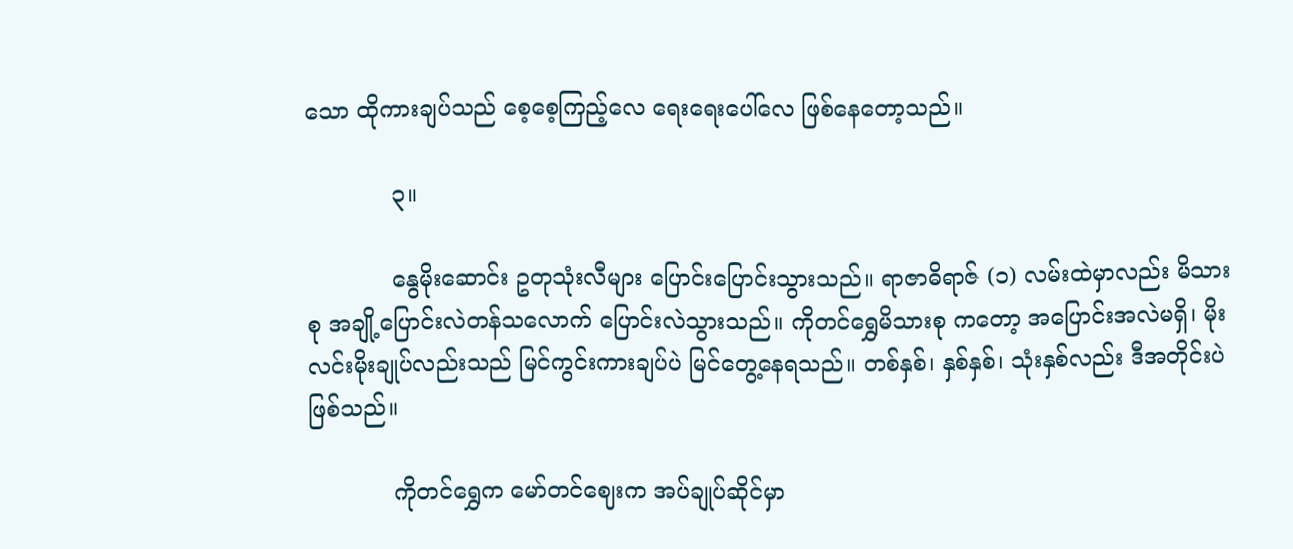သော ထိုကားချပ်သည် စေ့စေ့ကြည့်လေ ရေးရေးပေါ်လေ ဖြစ်နေတော့သည်။

            ၃။

            နွေမိုးဆောင်း ဥတုသုံးလီများ ပြောင်းပြောင်းသွားသည်။ ရာဇာဓိရာဇ် (၁) လမ်းထဲမှာလည်း မိသားစု အချို့ပြောင်းလဲတန်သလောက် ပြောင်းလဲသွားသည်။ ကိုတင်ရွှေမိသားစု ကတော့ အပြောင်းအလဲမရှိ၊ မိုးလင်းမိုးချုပ်လည်းသည် မြင်ကွင်းကားချပ်ပဲ မြင်တွေ့နေရသည်။ တစ်နှစ်၊ နှစ်နှစ်၊ သုံးနှစ်လည်း ဒီအတိုင်းပဲ ဖြစ်သည်။

            ကိုတင်ရွှေက မော်တင်ဈေးက အပ်ချုပ်ဆိုင်မှာ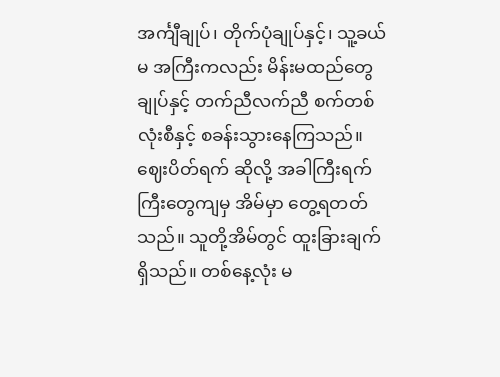အင်္ကျီချုပ်၊ တိုက်ပုံချုပ်နှင့်၊ သူ့ခယ်မ အကြီးကလည်း မိန်းမထည်တွေချုပ်နှင့် တက်ညီလက်ညီ စက်တစ်လုံးစီနှင့် စခန်းသွားနေကြသည်။ ဈေးပိတ်ရက် ဆိုလို့ အခါကြီးရက်ကြီးတွေကျမှ အိမ်မှာ တွေ့ရတတ်သည်။ သူတို့အိမ်တွင် ထူးခြားချက်ရှိသည်။ တစ်နေ့လုံး မ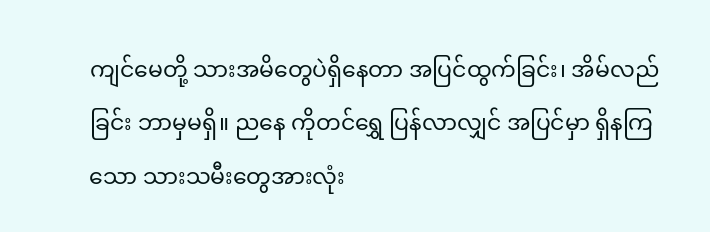ကျင်မေတို့ သားအမိတွေပဲရှိနေတာ အပြင်ထွက်ခြင်း၊ အိမ်လည်ခြင်း ဘာမှမရှိ။ ညနေ ကိုတင်ရွှေ ပြန်လာလျှင် အပြင်မှာ ရှိနကြသော သားသမီးတွေအားလုံး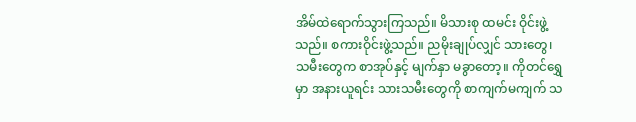အိမ်ထဲရောက်သွားကြသည်။ မိသားစု ထမင်း ဝိုင်းဖွဲ့သည်။ စကားဝိုင်းဖွဲ့သည်။ ညမိုးချုပ်လျှင် သားတွေ၊ သမီးတွေက စာအုပ်နှင့် မျက်နှာ မခွာတော့။ ကိုတင်ရွှေမှာ အနားယူရင်း သားသမီးတွေကို စာကျက်မကျက် သ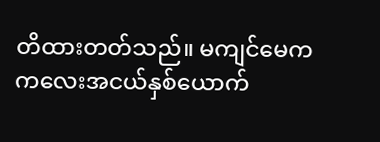တိထားတတ်သည်။ မကျင်မေက ကလေးအငယ်နှစ်ယောက်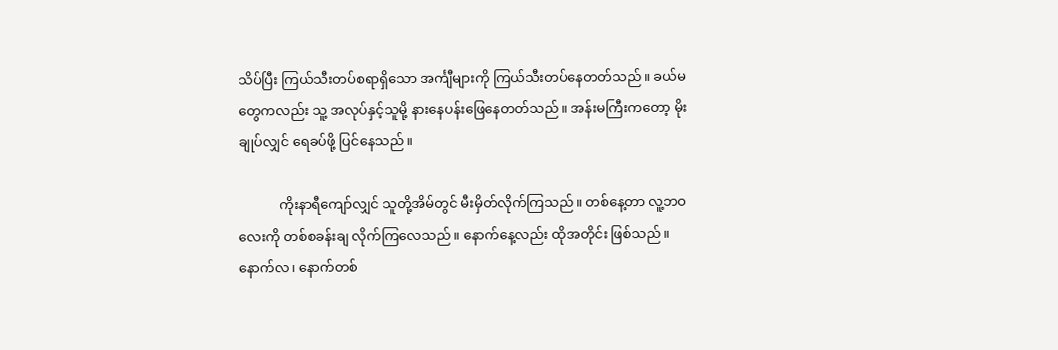သိပ်ပြီး ကြယ်သီးတပ်စရာရှိသော အင်္ကျီများကို ကြယ်သီးတပ်နေတတ်သည်။ ခယ်မတွေကလည်း သူ့ အလုပ်နှင့်သူမို့ နားနေပန်းဖြေနေတတ်သည်။ အန်းမကြီးကတော့ မိုးချုပ်လျှင် ရေခပ်ဖို့ ပြင်နေသည်။

            ကိုးနာရီကျော်လျှင် သူတို့အိမ်တွင် မီးမှိတ်လိုက်ကြသည်။ တစ်နေ့တာ လူ့ဘဝလေးကို တစ်စခန်းချ လိုက်ကြလေသည်။ နောက်နေ့လည်း ထိုအတိုင်း ဖြစ်သည်။ နောက်လ၊ နောက်တစ်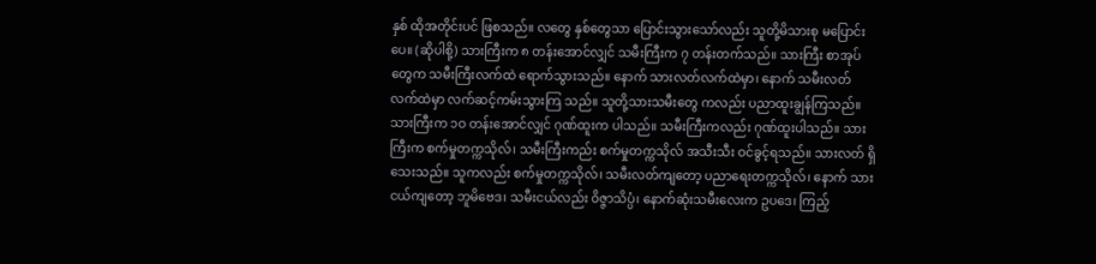နှစ် ထိုအတိုင်းပင် ဖြစသည်။ လတွေ နှစ်တွေသာ ပြောင်းသွားသော်လည်း သူတို့မိသားစု မပြောင်းပေ။ (ဆိုပါစို့) သားကြီးက ၈ တန်းအောင်လျှင် သမီးကြီးက ၇ တန်းတက်သည်။ သားကြီး စာအုပ်တွေက သမီးကြီးလက်ထဲ ရောက်သွားသည်။ နောက် သားလတ်လက်ထဲမှာ၊ နောက် သမီးလတ်လက်ထဲမှာ လက်ဆင့်ကမ်းသွားကြ သည်။ သူတို့သားသမီးတွေ ကလည်း ပညာထူးချွန်ကြသည်။ သားကြီးက ၁ဝ တန်းအောင်လျှင် ဂုဏ်ထူးက ပါသည်။ သမီးကြီးကလည်း ဂုဏ်ထူးပါသည်။ သားကြီးက စက်မှုတက္ကသိုလ်၊ သမီးကြီးကည်း စက်မှုတက္ကသိုလ် အသီးသီး ဝင်ခွင့်ရသည်။ သားလတ် ရှိသေးသည်။ သူကလည်း စက်မှုတက္ကသိုလ်၊ သမီးလတ်ကျတော့ ပညာရေးတက္ကသိုလ်၊ နောက် သားငယ်ကျတော့ ဘူမိဗေဒ၊ သမီးငယ်လည်း ဝိဇ္ဇာသိပ္ပံ၊ နောက်ဆုံးသမီးလေးက ဥပဒေ၊ ကြည့်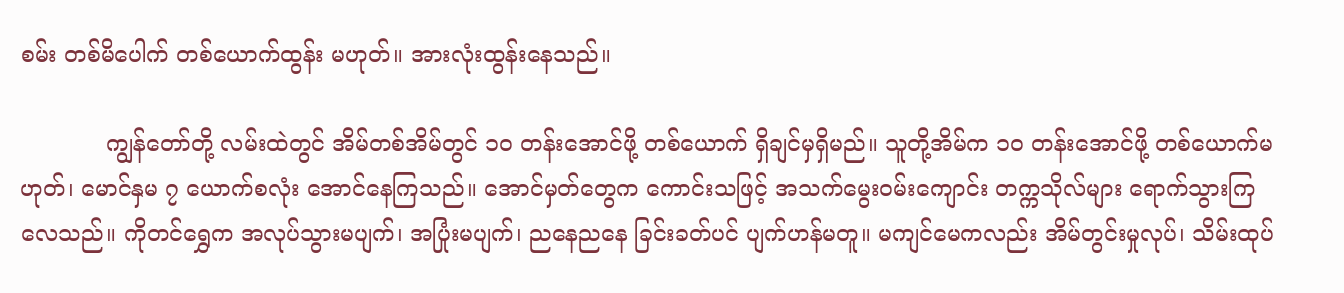စမ်း တစ်မိပေါက် တစ်ယောက်ထွန်း မဟုတ်။ အားလုံးထွန်းနေသည်။

            ကျွန်တော်တို့ လမ်းထဲတွင် အိမ်တစ်အိမ်တွင် ၁ဝ တန်းအောင်ဖို့ တစ်ယောက် ရှိချင်မှရှိမည်။ သူတို့အိမ်က ၁ဝ တန်းအောင်ဖို့ တစ်ယောက်မဟုတ်၊ မောင်နှမ ၇ ယောက်စလုံး အောင်နေကြသည်။ အောင်မှတ်တွေက ကောင်းသဖြင့် အသက်မွေးဝမ်းကျောင်း တက္ကသိုလ်များ ရောက်သွားကြလေသည်။ ကိုတင်ရွှေက အလုပ်သွားမပျက်၊ အပြုံးမပျက်၊ ညနေညနေ ခြင်းခတ်ပင် ပျက်ဟန်မတူ။ မကျင်မေကလည်း အိမ်တွင်းမှုလုပ်၊ သိမ်းထုပ်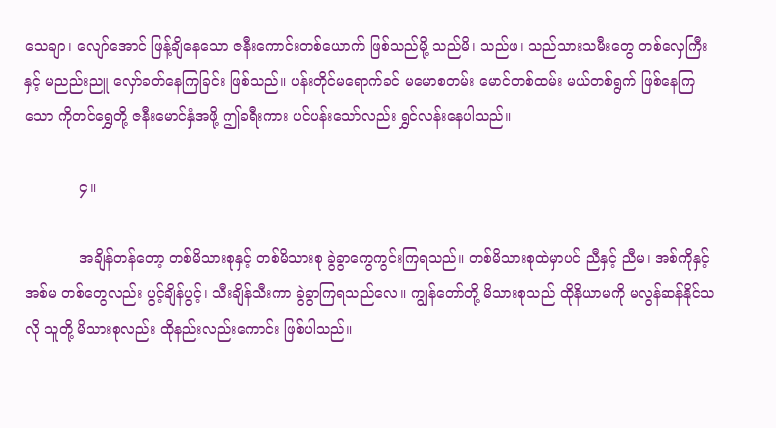သေချာ၊ လျော်အောင် ဖြန့်ချိနေသော ဇနီးကောင်းတစ်ယောက် ဖြစ်သည်မို့ သည်မိ၊ သည်ဖ၊ သည်သားသမီးတွေ တစ်လှေကြီးနှင့် မညည်းညူ လှော်ခတ်နေကြခြင်း ဖြစ်သည်။ ပန်းတိုင်မရောက်ခင် မမောစတမ်း မောင်တစ်ထမ်း မယ်တစ်ရွက် ဖြစ်နေကြသော ကိုတင်ရွှေတို့ ဇနီးမောင်နှံအဖို့ ဤခရီးကား ပင်ပန်းသော်လည်း ရွှင်လန်းနေပါသည်။

            ၄။

            အချိန်တန်တော့ တစ်မိသားစုနှင့် တစ်မိသားစု ခွဲခွာကွေကွင်းကြရသည်။ တစ်မိသားစုထဲမှာပင် ညီနှင့် ညီမ၊ အစ်ကိုနှင့် အစ်မ တစ်တွေလည်း ပွင့်ချိန်ပွင့်၊ သီးချိန်သီးကာ ခွဲခွာကြရသည်လေ။ ကျွန်တော်တို့ မိသားစုသည် ထိုနိယာမကို မလွန်ဆန်နိုင်သလို သူတို့ မိသားစုလည်း ထိုနည်းလည်းကောင်း ဖြစ်ပါသည်။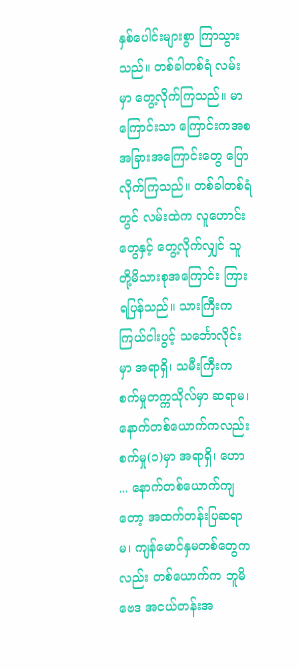နှစ်ပေါင်းများစွာ ကြာသွားသည်။ တစ်ခါတစ်ရံ လမ်းမှာ တွေ့လိုက်ကြသည်။ မာကြောင်းသာ ကြောင်းကအစ အခြားအကြောင်းတွေ ပြောလိုက်ကြသည်။ တစ်ခါတစ်ရံတွင် လမ်းထဲက လူဟောင်းတွေနှင့် တွေ့လိုက်လျှင် သူတို့မိသားစုအကြောင်း ကြားရပြန်သည်။ သားကြီးက ကြယ်ငါးပွင့် သ‌င်္ဘောလိုင်းမှာ အရာရှိ၊ သမီးကြီးက စက်မှုတက္ကသိုလ်မှာ ဆရာမ၊ နောက်တစ်ယောက်ကလည်း စက်မှု(၁)မှာ အရာရှိ၊ ဟော ... နောက်တစ်ယောက်ကျတော့ အထက်တန်းပြဆရာမ၊ ကျန်မောင်နှမတစ်တွေကလည်း တစ်ယောက်က ဘူမိဗေဒ အငယ်တန်းအ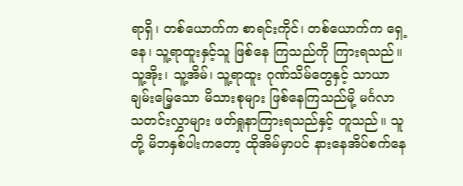ရာရှိ၊ တစ်ယောက်က စာရင်းကိုင်၊ တစ်ယောက်က ရှေ့နေ၊ သူ့ရာထူးနှင့်သူ ဖြစ်နေ ကြသည်ကို ကြားရသည်။ သူ့အိုး၊ သူ့အိမ်၊ သူ့ရာထူး ဂုဏ်သိမ်တွေနှင့် သာယာချမ်းမြေ့သော မိသားစုများ ဖြစ်နေကြသည်မို့ မင်္ဂလာသတင်းလွှာများ ဖတ်ရှုနာကြားရသည်နှင့် တူသည်။ သူတို့ မိဘနှစ်ပါးကတော့ ထိုအိမ်မှာပင် နားနေအိပ်စက်နေ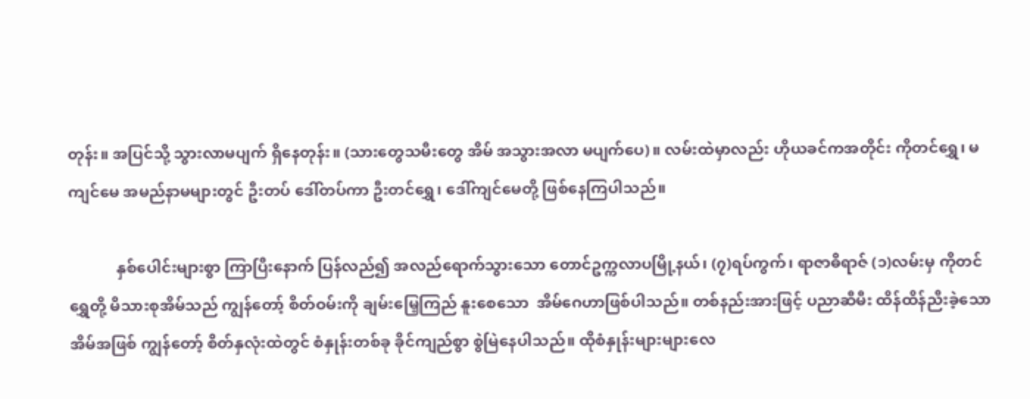တုန်း။ အပြင်သို့ သွားလာမပျက် ရှိနေတုန်း။ (သားတွေသမီးတွေ အိမ် အသွားအလာ မပျက်ပေ)။ လမ်းထဲမှာလည်း ဟိုယခင်ကအတိုင်း ကိုတင်ရွှေ၊ မကျင်မေ အမည်နာမများတွင် ဦးတပ် ဒေါ်တပ်ကာ ဦးတင်ရွှေ၊ ဒေါ်ကျင်မေတို့ ဖြစ်နေကြပါသည်။

            နှစ်ပေါင်းများစွာ ကြာပြီးနောက် ပြန်လည်၍ အလည်ရောက်သွားသော တောင်ဥက္ကလာပမြို့နယ်၊ (၇)ရပ်ကွက်၊ ရာဇာဓိရာဇ် (၁)လမ်းမှ ကိုတင်ရွှေတို့ မိသားစုအိမ်သည် ကျွန်တော့် စိတ်ဝမ်းကို ချမ်းမြေ့ကြည် နူးစေသော  အိမ်ဂေဟာဖြစ်ပါသည်။ တစ်နည်းအားဖြင့် ပညာဆီမီး ထိန်ထိန်ညီးခဲ့သော အိမ်အဖြစ် ကျွန်တော့် စိတ်နှလုံးထဲတွင် စံနှုန်းတစ်ခု ခိုင်ကျည်စွာ စွဲမြဲနေပါသည်။ ထိုစံနှုန်းများများလေ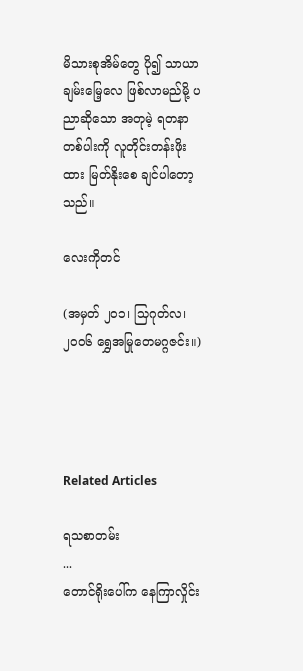မိသားစုအိမ်တွေ ပို၍ သာယာချမ်းမြေ့လေ ဖြစ်လာမည်မို့ ပညာဆိုသော အတုမဲ့ ရတနာတစ်ပါးကို လူတိုင်းတန်းဖိုးထား မြတ်နိုးစေ ချင်ပါတော့သည်။

လေးကိုတင်

(အမှတ် ၂၀၁၊ သြဂုတ်လ၊၂၀၀၆ ရွှေအမြုတေမဂ္ဂဇင်း။)




Related Articles

ရသစာတမ်း
...
တောင်ရိုးပေါ်က နေကြာလှိုင်း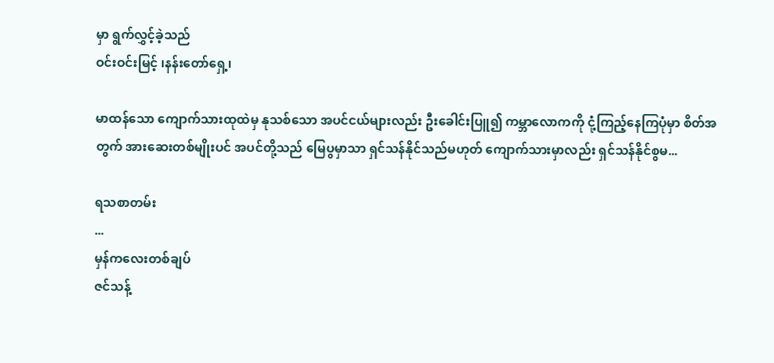မှာ ရွက်လွှင့်ခဲ့သည်
ဝင်းဝင်းမြင့် ၊နန်းတော်ရှေ့၊

မာထန်သော ကျောက်သားထုထဲမှ နုသစ်သော အပင်ငယ်များလည်း ဦးခေါင်းပြူ၍ ကမ္ဘာလောကကို ငုံ့ကြည့်နေကြပုံမှာ စိတ်အတွက် အားဆေးတစ်မျိုးပင် အပင်တို့သည် မြေပွမှာသာ ရှင်သန်နိုင်သည်မဟုတ် ကျောက်သားမှာလည်း ရှင်သန်နိုင်စွမ...

ရသစာတမ်း
...
မှန်ကလေးတစ်ချပ်
ဇင်သန့်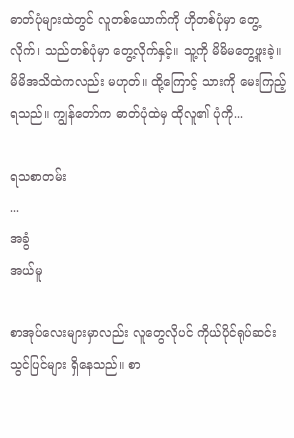ဓာတ်ပုံများထဲတွင် လူတစ်ယောက်ကို ဟိုတစ်ပုံမှာ တွေ့လိုက်၊ သည်တစ်ပုံမှာ တွေ့လိုက်နှင့်။ သူ့ကို မိမိမတွေ့ဖူးခဲ့။ မိမိအသိထဲကလည်း မဟုတ်။ ထို့ကြောင့် သားကို မေးကြည့်ရသည်။ ကျွန်တော်က ဓာတ်ပုံထဲမှ ထိုလူ၏ ပုံကို...

ရသစာတမ်း
...
အခွံ
အယ်မူ

စာအုပ်လေးများမှာလည်း လူတွေလိုပင် ကိုယ်ပိုင်ရုပ်ဆင်းသွင်ပြင်များ ရှိနေသည်။ စာ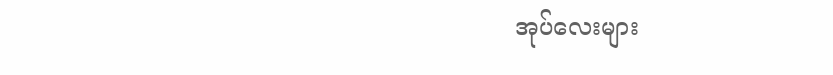အုပ်လေးများ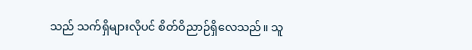သည် သက်ရှိများလိုပင် စိတ်ဝိညာဉ်ရှိလေသည်။ သူ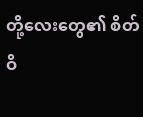တို့လေးတွေ၏ စိတ်ဝိ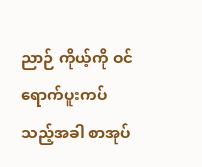ညာဉ် ကိုယ့်ကို ဝင်ရောက်ပူးကပ်သည့်အခါ စာအုပ်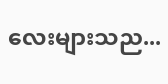လေးများသည...